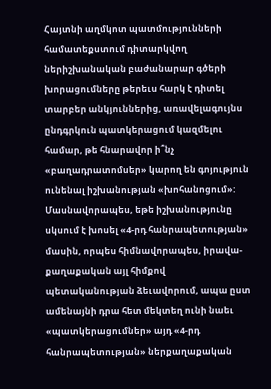Հայտնի աղմկոտ պատմությունների համատեքստում դիտարկվող ներիշխանական բաժանարար գծերի խորացումները թերեւս հարկ է դիտել տարբեր անկյուններից, առավելագույնս ընդգրկուն պատկերացում կազմելու համար, թե հնարավոր ի՞նչ «բաղադրատոմսեր» կարող են գոյություն ունենալ իշխանության «խոհանոցում»:
Մասնավորապես, եթե իշխանությունը սկսում է խոսել «4-րդ հանրապետության» մասին, որպես հիմնավորապես, իրավա-քաղաքական այլ հիմքով պետականության ձեւավորում, ապա ըստ ամենայնի դրա հետ մեկտեղ ունի նաեւ «պատկերացումներ» այդ «4-րդ հանրապետության» ներքաղաքական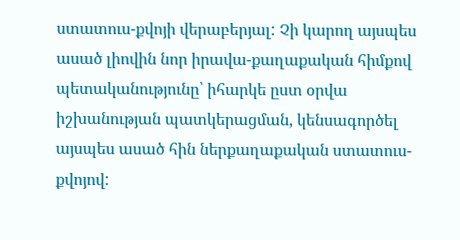ստատուս-քվոյի վերաբերյալ: Չի կարող այսպես ասած լիովին նոր իրավա-քաղաքական հիմքով պետականությունը՝ իհարկե ըստ օրվա իշխանության պատկերացման, կենսագործել այսպես ասած հին ներքաղաքական ստատուս-քվոյով: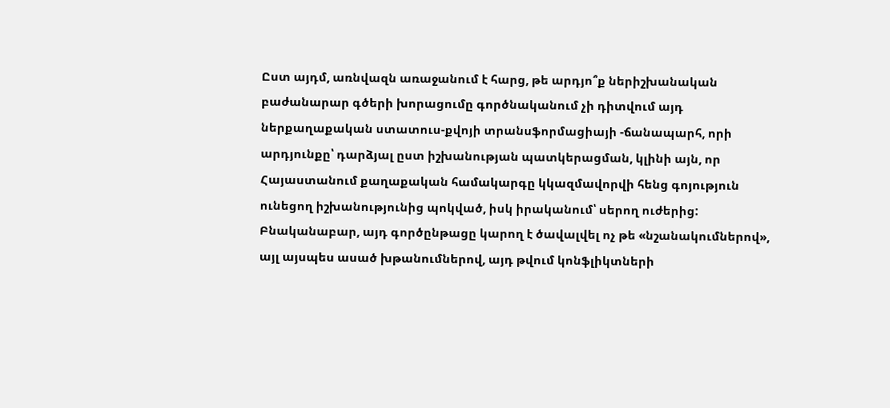Ըստ այդմ, առնվազն առաջանում է հարց, թե արդյո՞ք ներիշխանական բաժանարար գծերի խորացումը գործնականում չի դիտվում այդ ներքաղաքական ստատուս-քվոյի տրանսֆորմացիայի -ճանապարհ, որի արդյունքը՝ դարձյալ ըստ իշխանության պատկերացման, կլինի այն, որ Հայաստանում քաղաքական համակարգը կկազմավորվի հենց գոյություն ունեցող իշխանությունից պոկված, իսկ իրականում՝ սերող ուժերից: Բնականաբար, այդ գործընթացը կարող է ծավալվել ոչ թե «նշանակումներով», այլ այսպես ասած խթանումներով, այդ թվում կոնֆլիկտների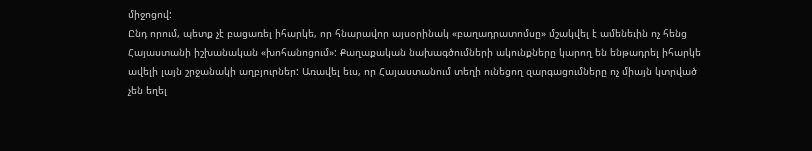միջոցով:
Ընդ որում, պետք չէ բացառել իհարկե, որ հնարավոր այսօրինակ «բաղադրատոմսը» մշակվել է ամենեւին ոչ հենց Հայաստանի իշխանական «խոհանոցում»: Քաղաքական նախագծումների ակունքները կարող են ենթադրել իհարկե ավելի լայն շրջանակի աղբյուրներ: Առավել եւս, որ Հայաստանում տեղի ունեցող զարգացումները ոչ միայն կտրված չեն եղել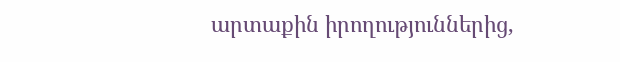արտաքին իրողություններից,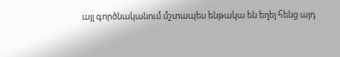այլ գործնականում մշտապես ենթակա են եղել հենց այդ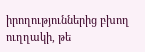իրողություններից բխող ուղղակի, թե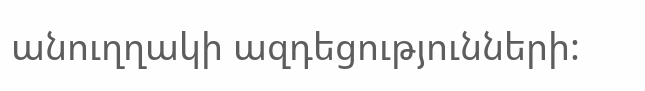անուղղակի ազդեցությունների: